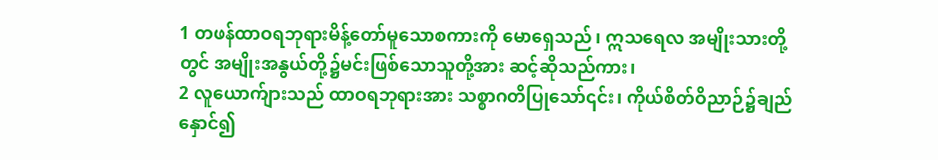1 တဖန်ထာဝရဘုရားမိန့်တော်မူသောစကားကို မောရှေသည်၊ ဣသရေလ အမျိုးသားတို့တွင် အမျိုးအနွယ်တို့၌မင်းဖြစ်သောသူတို့အား ဆင့်ဆိုသည်ကား၊
2 လူယောက်ျားသည် ထာဝရဘုရားအား သစ္စာဂတိပြုသော်၎င်း၊ ကိုယ်စိတ်ဝိညာဉ်၌ချည်နှောင်၍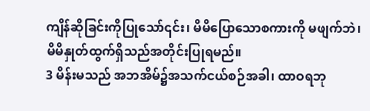ကျိန်ဆိုခြင်းကိုပြုသော်၎င်း၊ မိမိပြောသောစကားကို မဖျက်ဘဲ၊ မိမိနှုတ်ထွက်ရှိသည်အတိုင်းပြုရမည်။
3 မိန်းမသည် အဘအိမ်၌အသက်ငယ်စဉ်အခါ၊ ထာဝရဘု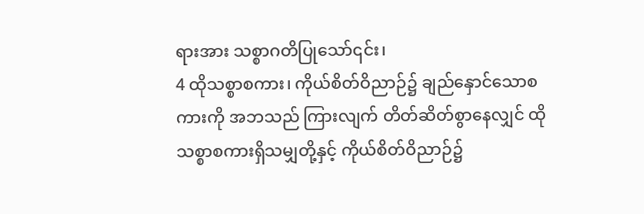ရားအား သစ္စာဂတိပြုသော်၎င်း၊
4 ထိုသစ္စာစကား၊ ကိုယ်စိတ်ဝိညာဉ်၌ ချည်နှောင်သောစကားကို အဘသည် ကြားလျက် တိတ်ဆိတ်စွာနေလျှင် ထိုသစ္စာစကားရှိသမျှတို့နှင့် ကိုယ်စိတ်ဝိညာဉ်၌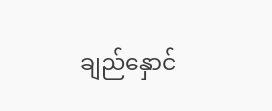ချည်နှောင်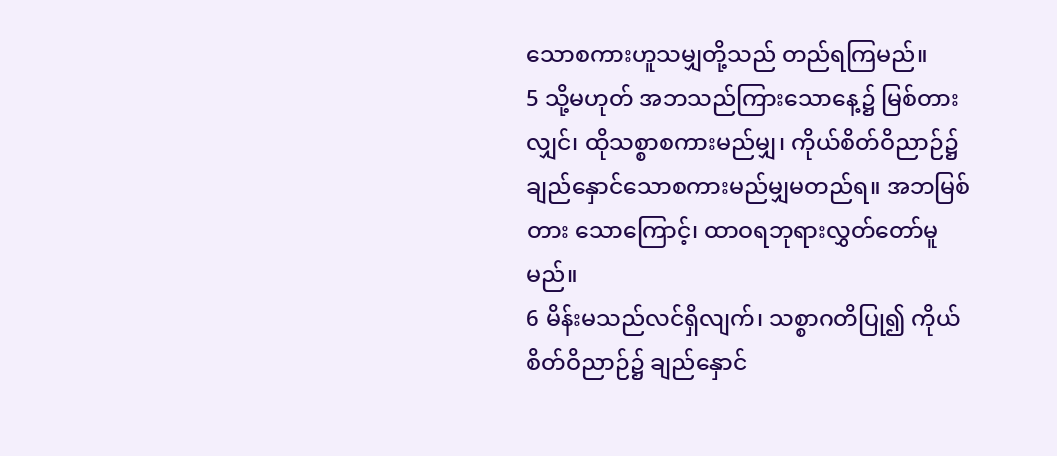သောစကားဟူသမျှတို့သည် တည်ရကြမည်။
5 သို့မဟုတ် အဘသည်ကြားသောနေ့၌ မြစ်တားလျှင်၊ ထိုသစ္စာစကားမည်မျှ၊ ကိုယ်စိတ်ဝိညာဉ်၌ ချည်နှောင်သောစကားမည်မျှမတည်ရ။ အဘမြစ်တား သောကြောင့်၊ ထာဝရဘုရားလွှတ်တော်မူမည်။
6 မိန်းမသည်လင်ရှိလျက်၊ သစ္စာဂတိပြု၍ ကိုယ်စိတ်ဝိညာဉ်၌ ချည်နှောင်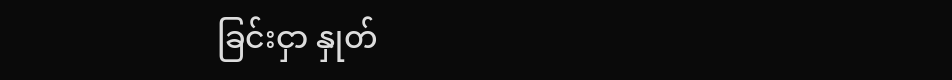ခြင်းငှာ နှုတ်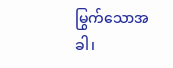မြွက်သောအခါ၊